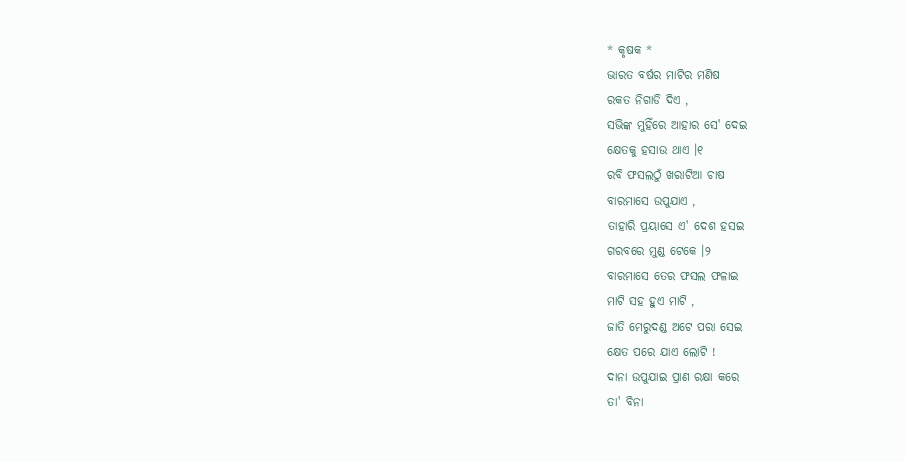* କୃଷକ *
ଭାରତ ବର୍ଷର ମାଟିର ମଣିଷ
ରକତ ନିଗାଡି ଦିଏ ,
ସଭିଙ୍କ ମୁହିଁରେ ଆହାର ସେ' ଦେଇ
କ୍ଷେତକୁ ହସାଉ ଥାଏ ।୧
ରବି ଫସଲଠୁଁ ଖରାଟିଆ ଚାଷ
ବାରମାସେ ଉପୁଯାଏ ,
ତାହାରି ପ୍ରୟାସେ ଏ' ଦେଶ ହସଇ
ଗରବରେ ମୁଣ୍ଡ ଟେକେ ।୨
ବାରମାସେ ତେର ଫସଲ ଫଳାଇ
ମାଟି ସହ ହୁଏ ମାଟି ,
ଜାତି ମେରୁଦଣ୍ଡ ଅଟେ ପରା ସେଇ
କ୍ଷେତ ପରେ ଯାଏ ଲୋଟି !
ଦାନା ଉପୁଯାଇ ପ୍ରାଣ ରକ୍ଷା କରେ
ତା' ବିନା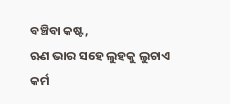ବଞ୍ଚିବା କଷ୍ଟ,
ଋଣ ଭାର ସହେ ଲୁହକୁ ଲୁଚାଏ
କର୍ମ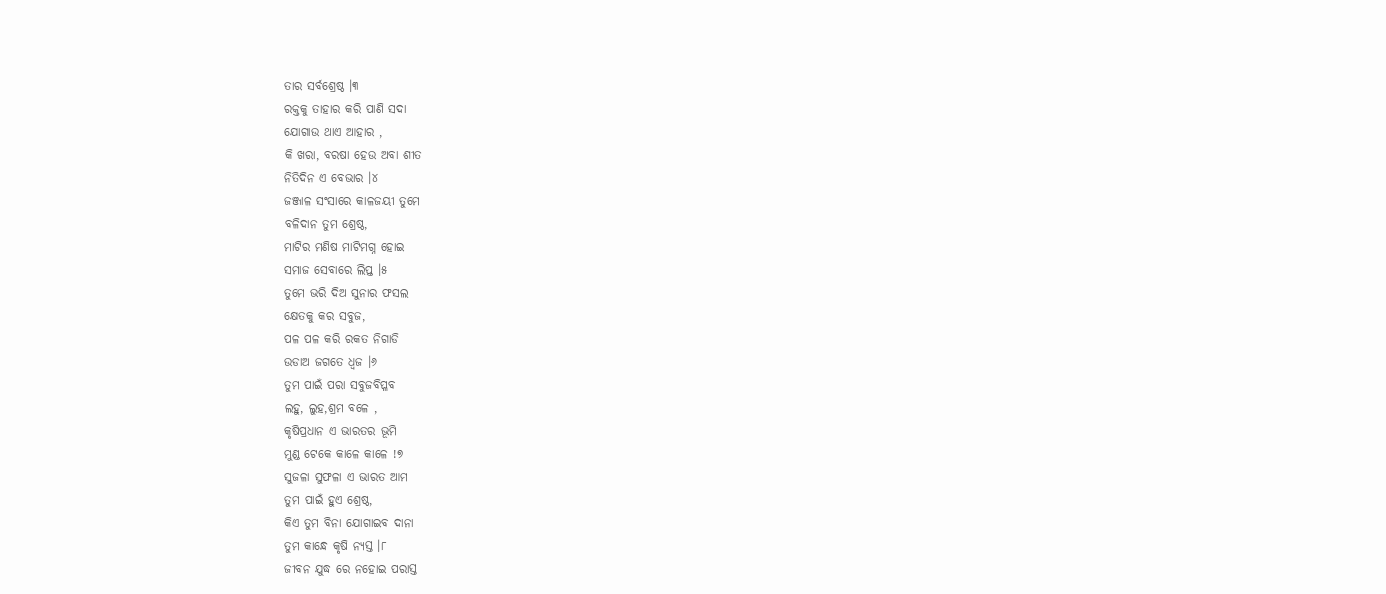ତାର ସର୍ବଶ୍ରେଷ୍ଠ ।୩
ରକ୍ତକୁ ତାହାର କରି ପାଣି ସଦା
ଯୋଗାଉ ଥାଏ ଆହାର ,
କି ଖରା, ବରଷା ହେଉ ଅବା ଶୀତ
ନିତିଦିନ ଏ ବେଭାର ।୪
ଜଞ୍ଜାଳ ସଂସାରେ କାଳଜୟୀ ତୁମେ
ବଳିଦାନ ତୁମ ଶ୍ରେଷ୍ଠ,
ମାଟିର ମଣିଷ ମାଟିମଗ୍ନ ହୋଇ
ସମାଜ ସେବାରେ ଲିପ୍ତ ।୫
ତୁମେ ଭରି ଦିଅ ସୁନାର ଫସଲ
କ୍ଷେତକୁ କର ସବୁଜ,
ପଳ ପଳ କରି ରକତ ନିଗାଡି
ଉଡାଅ ଜଗତେ ଧ୍ୱଜ ।୬
ତୁମ ପାଇଁ ପରା ସବୁଜବିପ୍ଳବ
ଲହୁ, ଲୁହ,ଶ୍ରମ ବଳେ ,
କୃଷିପ୍ରଧାନ ଏ ଭାରତର ଭୂମି
ମୁଣ୍ଡ ଟେକେ କାଳେ କାଳେ !୭
ସୁଜଳା ସୁଫଳା ଏ ଭାରତ ଆମ
ତୁମ ପାଇଁ ହୁଏ ଶ୍ରେଷ୍ଠ,
କିଏ ତୁମ ବିନା ଯୋଗାଇବ ଦାନା
ତୁମ କାନ୍ଧେ କୃଷି ନ୍ୟସ୍ତ ।୮
ଜୀବନ ଯୁଦ୍ଧ ରେ ନହୋଇ ପରାସ୍ତ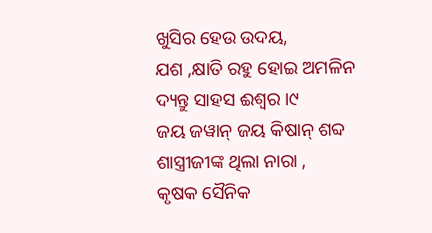ଖୁସିର ହେଉ ଉଦୟ,
ଯଶ ,କ୍ଷାତି ରହୁ ହୋଇ ଅମଳିନ
ଦ୍ୟନ୍ତୁ ସାହସ ଈଶ୍ବର ।୯
ଜୟ ଜୱାନ୍ ଜୟ କିଷାନ୍ ଶବ୍ଦ
ଶାସ୍ତ୍ରୀଜୀଙ୍କ ଥିଲା ନାରା ,
କୃଷକ ସୈନିକ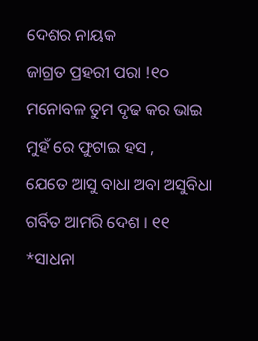ଦେଶର ନାୟକ
ଜାଗ୍ରତ ପ୍ରହରୀ ପରା !୧୦
ମନୋବଳ ତୁମ ଦୃଢ କର ଭାଇ
ମୁହଁ ରେ ଫୁଟାଇ ହସ ,
ଯେତେ ଆସୁ ବାଧା ଅବା ଅସୁବିଧା
ଗର୍ବିତ ଆମରି ଦେଶ । ୧୧
*ସାଧନା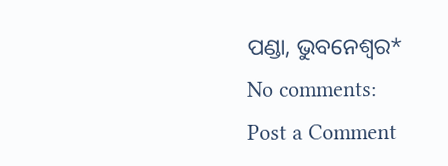ପଣ୍ଡା, ଭୁବନେଶ୍ବର*
No comments:
Post a Comment